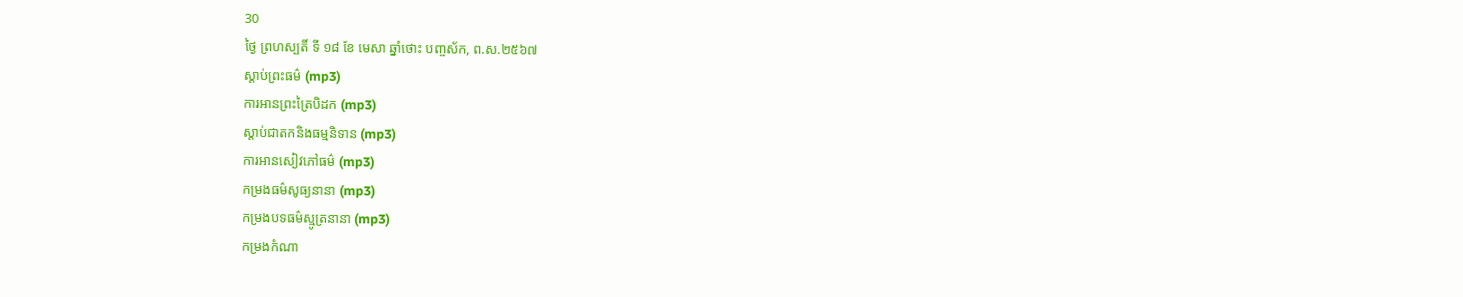30
ថ្ងៃ ព្រហស្បតិ៍ ទី ១៨ ខែ មេសា ឆ្នាំថោះ បញ្ចស័ក, ព.ស.២៥៦៧
ស្តាប់ព្រះធម៌ (mp3)
ការអានព្រះត្រៃបិដក (mp3)
ស្តាប់ជាតកនិងធម្មនិទាន (mp3)
ការអានសៀវភៅធម៌ (mp3)
កម្រងធម៌សូធ្យនានា (mp3)
កម្រងបទធម៌ស្មូត្រនានា (mp3)
កម្រងកំណា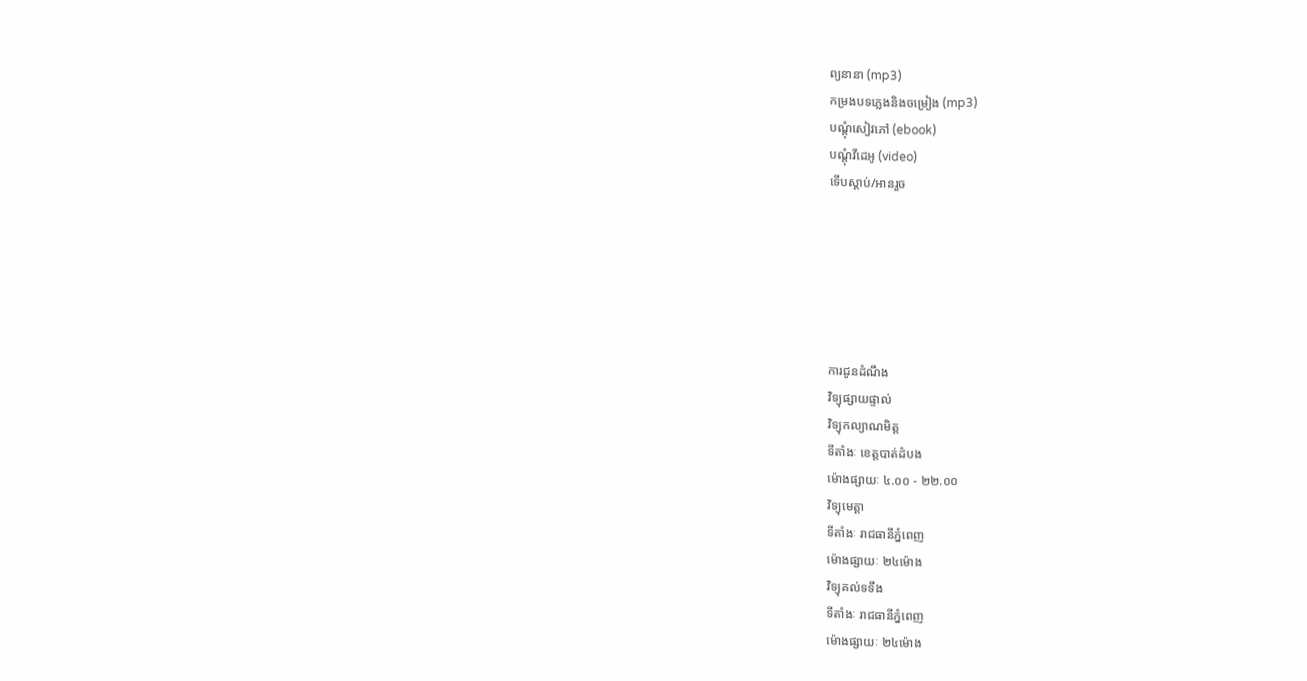ព្យនានា (mp3)
កម្រងបទភ្លេងនិងចម្រៀង (mp3)
បណ្តុំសៀវភៅ (ebook)
បណ្តុំវីដេអូ (video)
ទើបស្តាប់/អានរួច






ការជូនដំណឹង
វិទ្យុផ្សាយផ្ទាល់
វិទ្យុកល្យាណមិត្ត
ទីតាំងៈ ខេត្តបាត់ដំបង
ម៉ោងផ្សាយៈ ៤.០០ - ២២.០០
វិទ្យុមេត្តា
ទីតាំងៈ រាជធានីភ្នំពេញ
ម៉ោងផ្សាយៈ ២៤ម៉ោង
វិទ្យុគល់ទទឹង
ទីតាំងៈ រាជធានីភ្នំពេញ
ម៉ោងផ្សាយៈ ២៤ម៉ោង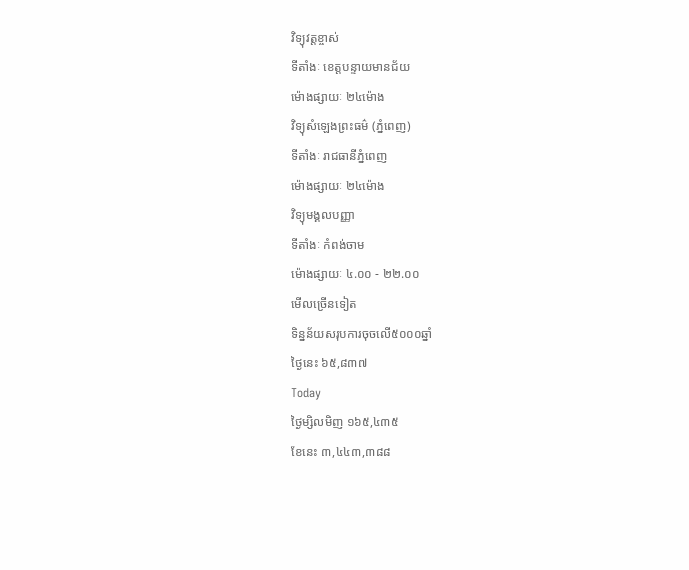វិទ្យុវត្តខ្ចាស់
ទីតាំងៈ ខេត្តបន្ទាយមានជ័យ
ម៉ោងផ្សាយៈ ២៤ម៉ោង
វិទ្យុសំឡេងព្រះធម៌ (ភ្នំពេញ)
ទីតាំងៈ រាជធានីភ្នំពេញ
ម៉ោងផ្សាយៈ ២៤ម៉ោង
វិទ្យុមង្គលបញ្ញា
ទីតាំងៈ កំពង់ចាម
ម៉ោងផ្សាយៈ ៤.០០ - ២២.០០
មើលច្រើនទៀត
ទិន្នន័យសរុបការចុចលើ៥០០០ឆ្នាំ
ថ្ងៃនេះ ៦៥,៨៣៧
Today
ថ្ងៃម្សិលមិញ ១៦៥,៤៣៥
ខែនេះ ៣,៤៤៣,៣៨៨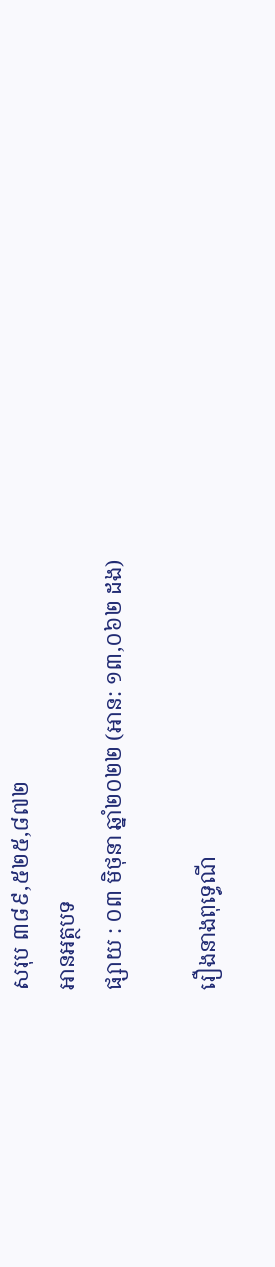សរុប ៣៨៩,៥២៥,៨៧២
អានអត្ថបទ
ផ្សាយ : ០៣ មិថុនា ឆ្នាំ២០២២ (អាន: ១៣,០៦២ ដង)

រឿងនាងពុទ្ធេណី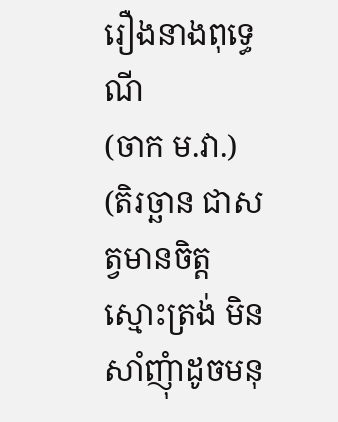រឿងនាងពុទ្ធេណី
(ចាក ម.វា.)
(តិរច្ឆាន ជាសត្វមានចិត្តស្មោះត្រង់ មិនសាំញុំាដូចមនុ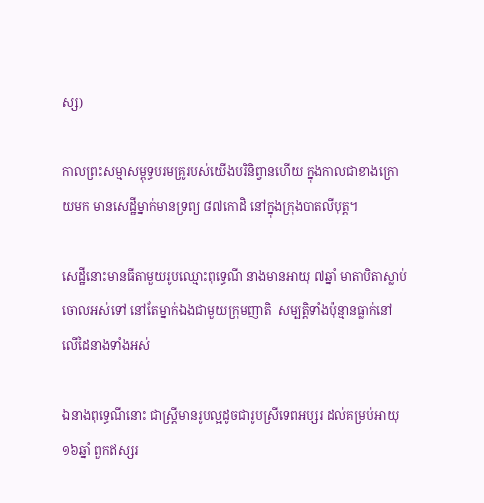ស្ស)

កាលព្រះសម្មាសម្ពុទ្ធបរមគ្រូរបស់យើងបរិនិព្វានហើយ ក្នុងកាលជាខាងក្រោយមក មានសេដ្ឋីម្នាក់មានទ្រព្យ ៨៧កោដិ នៅក្នុងក្រុងបាតលីបុត្ត។

សេដ្ឋីនោះមានធីតាមួយរូបឈ្មោះពុទ្ធេណី នាងមានអាយុ ៧ឆ្នាំ មាតាបិតាស្លាប់ចោលអស់ទៅ នៅតែម្នាក់ឯងជាមួយក្រុមញាតិ  សម្បត្តិទាំងប៉ុន្មានធ្លាក់នៅលើដៃនាងទាំងអស់

ឯនាងពុទ្ធេណីនោះ ជាស្រ្តីមានរូបល្អដូចជារូបស្រីទេពអប្សរ ដល់គម្រប់អាយុ ១៦ឆ្នាំ ពួកឥស្សរ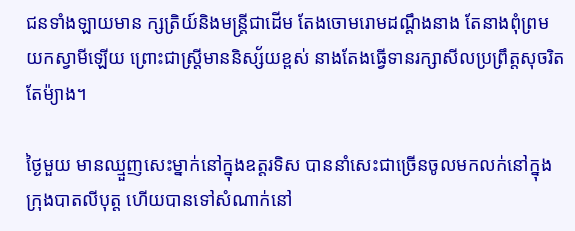ជនទាំងឡាយមាន ក្សត្រិយ៍និងមន្រ្តីជាដើម តែងចោមរោមដណ្តឹងនាង តែនាងពុំព្រមយកស្វាមីឡើយ ព្រោះជាស្ត្រីមាននិស្ស័យខ្ពស់ នាងតែងធ្វើទានរក្សាសីលប្រព្រឹត្តសុចរិតតែម៉្យាង។

ថ្ងៃមួយ មានឈ្មួញសេះម្នាក់នៅក្នុងឧត្តរទិស បាននាំសេះជាច្រើនចូលមកលក់នៅក្នុងក្រុងបាតលីបុត្ត ហើយបានទៅសំណាក់នៅ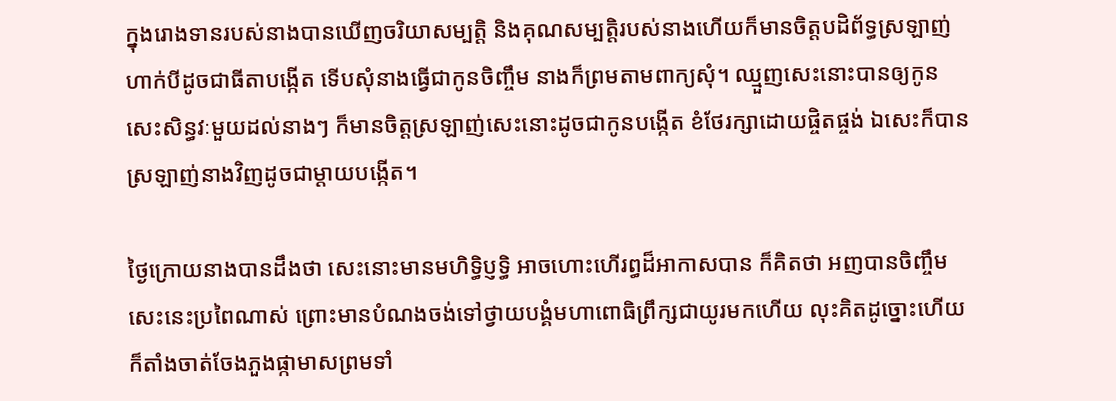ក្នុងរោងទានរបស់នាងបានឃើញចរិយាសម្បត្តិ និងគុណសម្បត្តិរបស់នាងហើយក៏មានចិត្តបដិព័ទ្ធស្រឡាញ់ហាក់បីដូចជាធីតាបង្កើត ទើបសុំនាងធ្វើជាកូនចិញ្ចឹម នាងក៏ព្រមតាមពាក្យសុំ។ ឈ្មួញសេះនោះបានឲ្យកូនសេះសិន្ធវៈមួយដល់នាងៗ ក៏មានចិត្តស្រឡាញ់សេះនោះដូចជាកូនបង្កើត ខំថែរក្សាដោយផ្ចិតផ្ចង់ ឯសេះក៏បានស្រឡាញ់នាងវិញដូចជាម្តាយបង្កើត។

ថ្ងៃក្រោយនាងបានដឹងថា សេះនោះមានមហិទ្ធិប្ញទ្ធិ អាចហោះហើរព្ធដ៏អាកាសបាន ក៏គិតថា អញបានចិញ្ចឹមសេះនេះប្រពៃណាស់ ព្រោះមានបំណងចង់ទៅថ្វាយបង្គំមហាពោធិព្រឹក្សជាយូរមកហើយ លុះគិតដូច្នោះហើយក៏តាំងចាត់ចែងភួងផ្កាមាសព្រមទាំ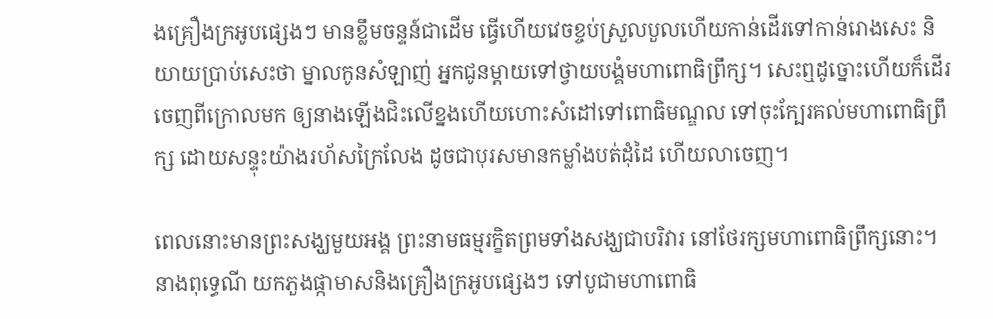ងគ្រឿងក្រអូបផ្សេងៗ មានខ្លឹមចន្ទន៍ជាដើម ធ្វើហើយវេចខ្ចប់ស្រួលបួលហើយកាន់ដើរទៅកាន់រោងសេះ និយាយប្រាប់សេះថា ម្នាលកូនសំឡាញ់ អ្នកជូនម្តាយទៅថ្វាយបង្គំមហាពោធិព្រឹក្ស។ សេះឮដូច្នោះហើយក៏ដើរចេញពីក្រោលមក ឲ្យនាងឡើងជិះលើខ្នងហើយហោះសំដៅទៅពោធិមណ្ឌល ទៅចុះក្បែរគល់មហាពោធិព្រឹក្ស ដោយសន្ទុះយ៉ាងរហ័សក្រៃលែង ដូចជាបុរសមានកម្លាំងបត់ដុំដៃ ហើយលាចេញ។

ពេលនោះមានព្រះសង្ឃមួយអង្គ ព្រះនាមធម្មរក្ខិតព្រមទាំងសង្ឃជាបរិវារ នៅថែរក្សមហាពោធិព្រឹក្សនោះ។ នាងពុទ្ធេណី យកភួងផ្កាមាសនិងគ្រឿងក្រអូបផ្សេងៗ ទៅបូជាមហាពោធិ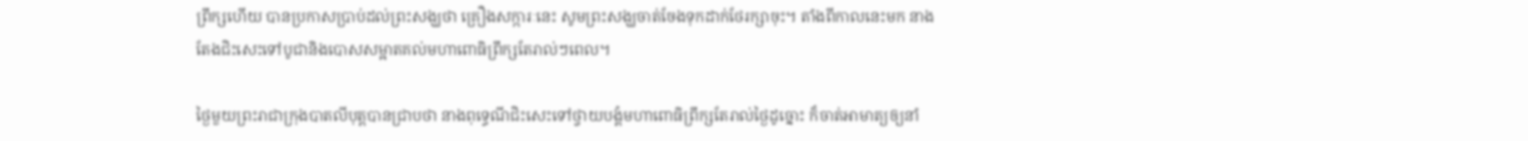ព្រឹក្សហើយ បានប្រកាសប្រាប់ដល់ព្រះសង្ឃថា គ្រឿងសក្ការៈនេះ សូមព្រះសង្ឃចាត់ចែងទុកដាក់ថែរក្សាចុះ។ តាំងពីកាលនេះមក នាងតែងជិះសេះទៅបូជានិងបោសសម្អាតគល់មហាពោធិព្រឹក្សតែរាល់ៗពេល។

ថ្ងៃមួយព្រះរាជាក្រុងបាតលីបុត្តបានជ្រាបថា នាងពុទ្ធេណីជិះសេះទៅថ្វាយបង្គំមហាពោធិព្រឹក្សតែរាល់ថ្ងៃដូច្នោះ ក៏ចាត់អាមាត្យឲ្យនាំ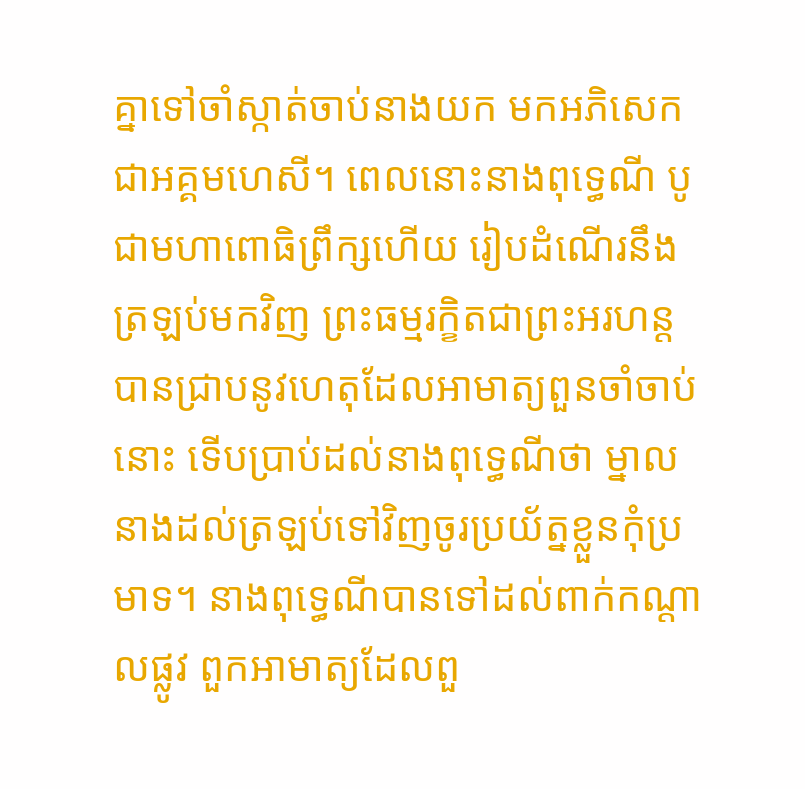គ្នាទៅចាំស្កាត់ចាប់នាងយក មកអភិសេកជាអគ្គមហេសី។ ពេលនោះនាងពុទ្ធេណី បូជាមហាពោធិព្រឹក្សហើយ រៀបដំណើរនឹងត្រឡប់មកវិញ ព្រះធម្មរក្ខិតជាព្រះអរហន្ត បានជ្រាបនូវហេតុដែលអាមាត្យពួនចាំចាប់នោះ ទើបប្រាប់ដល់នាងពុទ្ធេណីថា ម្នាលនាងដល់ត្រឡប់ទៅវិញចូរប្រយ័ត្នខ្លួនកុំប្រមាទ។ នាងពុទ្ធេណីបានទៅដល់ពាក់កណ្តាលផ្លូវ ពួកអាមាត្យដែលពួ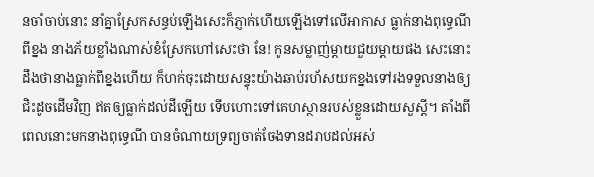នចាំចាប់នោះ នាំគ្នាស្រែកសន្ធប់ឡើងសេះក៏ភ្ញាក់ហើយឡើងទៅលើអាកាស ធ្លាក់នាងពុទ្ធេណីពីខ្នង នាងភ័យខ្លាំងណាស់ខំស្រែកហៅសេះថា នែ! កូនសម្លាញ់ម្តាយជួយម្តាយផង សេះនោះដឹងថានាងធ្លាក់ពីខ្នងហើយ ក៏ហក់ចុះដោយសន្ទុះយ៉ាងឆាប់រហ័សយកខ្នងទៅរងទទួលនាងឲ្យជិះដូចដើមវិញ ឥតឲ្យធ្លាក់ដល់ដីឡើយ ទើបហោះទៅគេហស្ថានរបស់ខ្លួនដោយសួស្តី។ តាំងពីពេលនោះមកនាងពុទ្ធេណី បានចំណាយទ្រព្យចាត់ចែងទានដរាបដល់អស់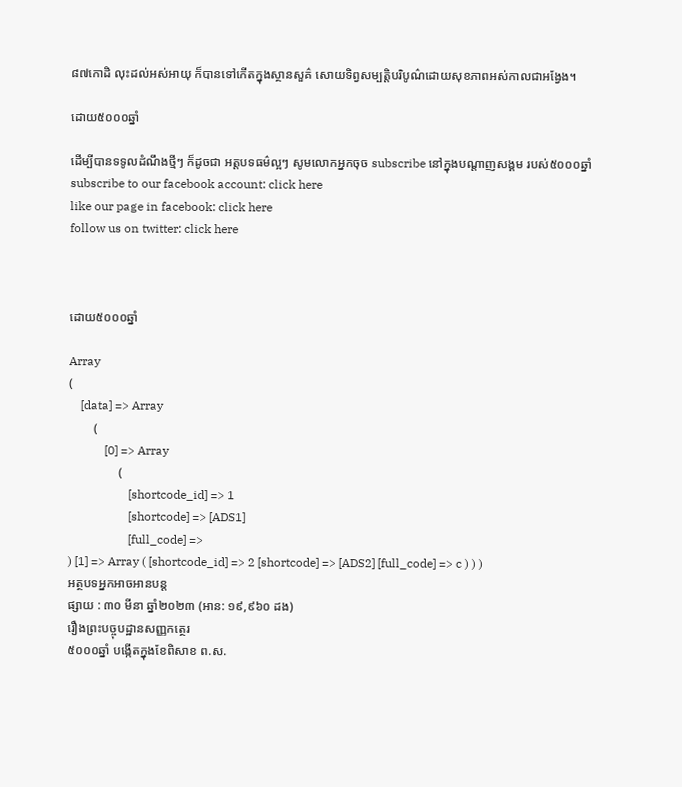៨៧កោដិ លុះដល់អស់អាយុ ក៏បានទៅកើតក្នុងស្ថានសួគ៌ សោយទិព្វសម្បត្តិបរិបូណ៌ដោយសុខភាពអស់កាលជាអង្វែង។

ដោយ៥០០០ឆ្នាំ

ដើម្បីបានទទូលដំណឹងថ្មីៗ ក៏ដូចជា អត្តបទធម៌ល្អៗ សូមលោកអ្នកចុច subscribe នៅក្នុងបណ្តាញសង្គម របស់៥០០០ឆ្នាំ
subscribe to our facebook account: click here
like our page in facebook: click here
follow us on twitter: click here



ដោយ៥០០០ឆ្នាំ

Array
(
    [data] => Array
        (
            [0] => Array
                (
                    [shortcode_id] => 1
                    [shortcode] => [ADS1]
                    [full_code] =>
) [1] => Array ( [shortcode_id] => 2 [shortcode] => [ADS2] [full_code] => c ) ) )
អត្ថបទអ្នកអាចអានបន្ត
ផ្សាយ : ៣០ មីនា ឆ្នាំ២០២៣ (អាន: ១៩,៩៦០ ដង)
រឿងព្រះបច្ចុបដ្ឋានសញ្ញកត្ថេរ
៥០០០ឆ្នាំ បង្កើតក្នុងខែពិសាខ ព.ស.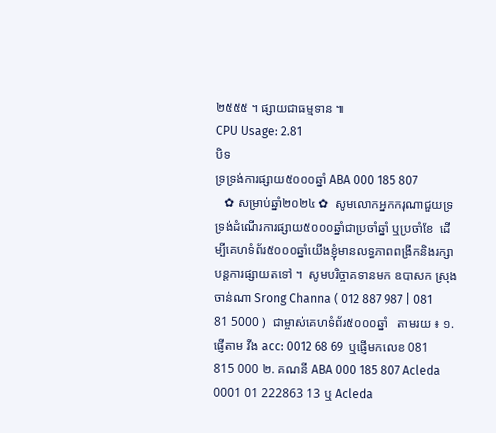២៥៥៥ ។ ផ្សាយជាធម្មទាន ៕
CPU Usage: 2.81
បិទ
ទ្រទ្រង់ការផ្សាយ៥០០០ឆ្នាំ ABA 000 185 807
   ✿ សម្រាប់ឆ្នាំ២០២៤ ✿  សូមលោកអ្នកករុណាជួយទ្រទ្រង់ដំណើរការផ្សាយ៥០០០ឆ្នាំជាប្រចាំឆ្នាំ ឬប្រចាំខែ  ដើម្បីគេហទំព័រ៥០០០ឆ្នាំយើងខ្ញុំមានលទ្ធភាពពង្រីកនិងរក្សាបន្តការផ្សាយតទៅ ។  សូមបរិច្ចាគទានមក ឧបាសក ស្រុង ចាន់ណា Srong Channa ( 012 887 987 | 081 81 5000 )  ជាម្ចាស់គេហទំព័រ៥០០០ឆ្នាំ   តាមរយ ៖ ១. ផ្ញើតាម វីង acc: 0012 68 69  ឬផ្ញើមកលេខ 081 815 000 ២. គណនី ABA 000 185 807 Acleda 0001 01 222863 13 ឬ Acleda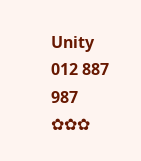Unity 012 887 987  ✿✿✿